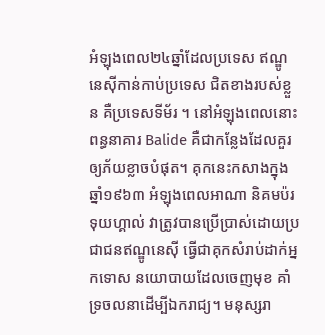អំឡុងពេល២៤ឆ្នាំដែលប្រទេស ឥណ្ឌូនេស៊ីកាន់កាប់ប្រទេស ជិតខាងរបស់ខ្លួន គឺប្រទេសទីម័រ ។ នៅអំឡុងពេលនោះ ពន្ធនាគារ Balide គឺជាកន្លែងដែលគួរឲ្យភ័យខ្លាចបំផុត។ គុកនេះកសាងក្នុងឆ្នាំ១៩៦៣ អំឡុងពេលអាណា និគមប៉រទុយហ្គាល់ វាត្រូវបានប្រើប្រាស់ដោយប្រជាជនឥណ្ឌូនេស៊ី ធ្វើជាគុកសំរាប់ដាក់អ្នកទោស នយោបាយដែលចេញមុខ គាំទ្រចលនាដើម្បីឯករាជ្យ។ មនុស្សរា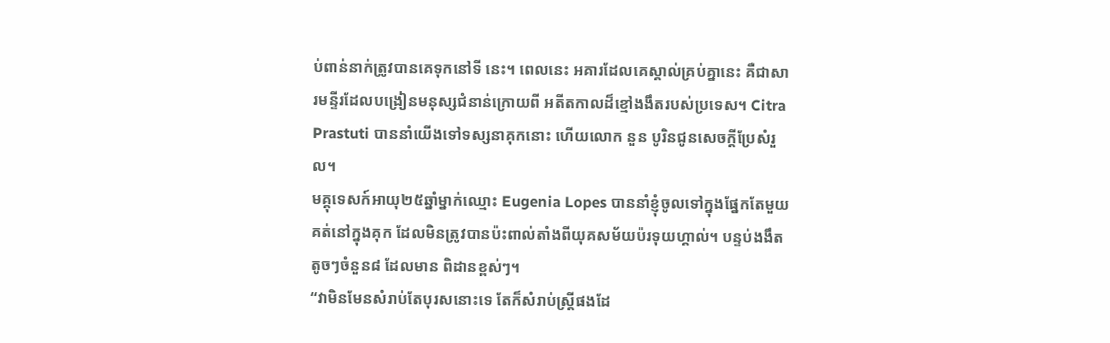ប់ពាន់នាក់ត្រូវបានគេទុកនៅទី នេះ។ ពេលនេះ អគារដែលគេស្គាល់គ្រប់គ្នានេះ គឺជាសារមន្ទីរដែលបង្រៀនមនុស្សជំនាន់ក្រោយពី អតីតកាលដ៏ខ្មៅងងឹតរបស់ប្រទេស។ Citra Prastuti បាននាំយើងទៅទស្សនាគុកនោះ ហើយលោក នួន បូរិនជូនសេចក្តីប្រែសំរួល។
មគ្គុទេសក៍អាយុ២៥ឆ្នាំម្នាក់ឈ្មោះ Eugenia Lopes បាននាំខ្ញុំចូលទៅក្នុងផ្នែកតែមួយគត់នៅក្នុងគុក ដែលមិនត្រូវបានប៉ះពាល់តាំងពីយុគសម័យប៉រទុយហ្គាល់។ បន្ទប់ងងឹតតូចៗចំនួន៨ ដែលមាន ពិដានខ្ពស់ៗ។
“វាមិនមែនសំរាប់តែបុរសនោះទេ តែក៏សំរាប់ស្ត្រីផងដែ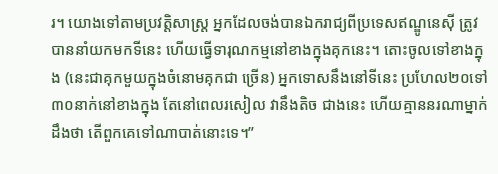រ។ យោងទៅតាមប្រវត្តិសាស្ត្រ អ្នកដែលចង់បានឯករាជ្យពីប្រទេសឥណ្ឌូនេស៊ី ត្រូវបាននាំយកមកទីនេះ ហើយធ្វើទារុណកម្មនៅខាងក្នុងគុកនេះ។ តោះចូលទៅខាងក្នុង (នេះជាគុកមួយក្នុងចំនោមគុកជា ច្រើន) អ្នកទោសនឹងនៅទីនេះ ប្រហែល២០ទៅ៣០នាក់នៅខាងក្នុង តែនៅពេលរសៀល វានឹងតិច ជាងនេះ ហើយគ្មាននរណាម្នាក់ដឹងថា តើពួកគេទៅណាបាត់នោះទេ។”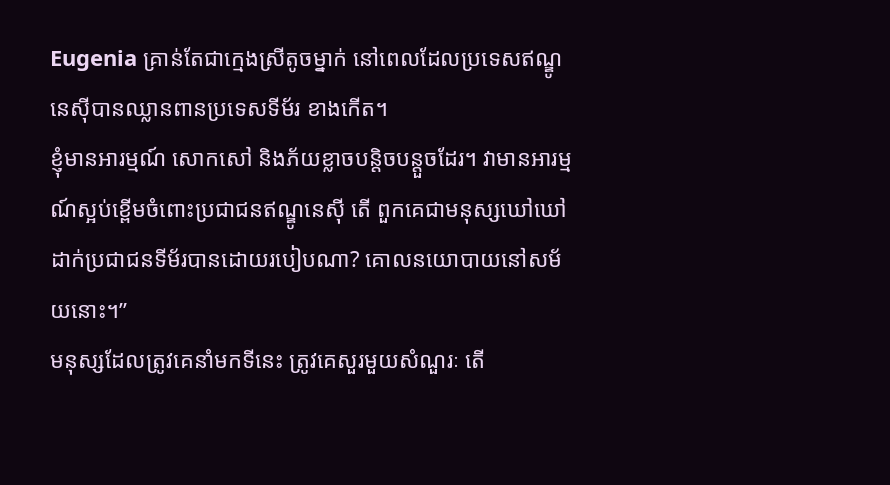Eugenia គ្រាន់តែជាក្មេងស្រីតូចម្នាក់ នៅពេលដែលប្រទេសឥណ្ឌូនេស៊ីបានឈ្លានពានប្រទេសទីម័រ ខាងកើត។
ខ្ញុំមានអារម្មណ៍ សោកសៅ និងភ័យខ្លាចបន្តិចបន្តួចដែរ។ វាមានអារម្មណ៍ស្អប់ខ្ពើមចំពោះប្រជាជនឥណ្ឌូនេស៊ី តើ ពួកគេជាមនុស្សឃៅឃៅដាក់ប្រជាជនទីម័របានដោយរបៀបណា? គោលនយោបាយនៅសម័យនោះ។”
មនុស្សដែលត្រូវគេនាំមកទីនេះ ត្រូវគេសួរមួយសំណួរៈ តើ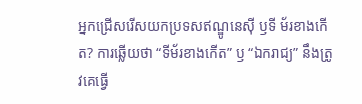អ្នកជ្រើសរើសយកប្រទសឥណ្ឌូនេស៊ី ឫទី ម័រខាងកើត? ការឆ្លើយថា “ទីម័រខាងកើត” ឫ “ឯករាជ្យ” នឹងត្រូវគេធ្វើ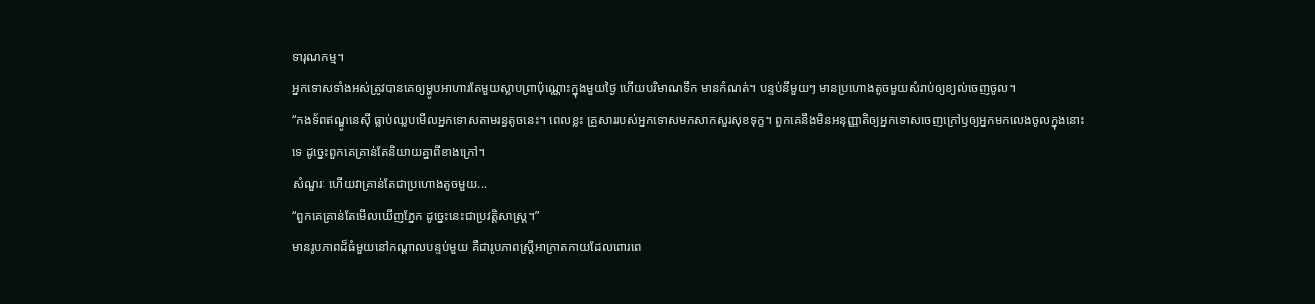ទារុណកម្ម។
អ្នកទោសទាំងអស់ត្រូវបានគេឲ្យម្ហូបអាហារតែមួយស្លាបព្រាប៉ុណ្ណោះក្នុងមួយថ្ងៃ ហើយបរិមាណទឹក មានកំណត់។ បន្ទប់នីមួយៗ មានប្រហោងតូចមួយសំរាប់ឲ្យខ្យល់ចេញចូល។
“កងទ័ពឥណ្ឌូនេស៊ី ធ្លាប់ឈ្លបមើលអ្នកទោសតាមរន្ធតូចនេះ។ ពេលខ្លះ គ្រួសាររបស់អ្នកទោសមកសាកសួរសុខទុក្ខ។ ពួកគេនឹងមិនអនុញ្ញាតិឲ្យអ្នកទោសចេញក្រៅឫឲ្យអ្នកមកលេងចូលក្នុងនោះទេ ដូច្នេះពួកគេគ្រាន់តែនិយាយគ្នាពីខាងក្រៅ។
សំណួរៈ ហើយវាគ្រាន់តែជាប្រហោងតូចមួយ...
“ពួកគេគ្រាន់តែមើលឃើញភ្នែក ដូច្នេះនេះជាប្រវត្តិសាស្ត្រ។”
មានរូបភាពដ៏ធំមួយនៅកណ្តាលបន្ទប់មួយ គឺជារូបភាពស្ត្រីអាក្រាតកាយដែលពោរពេ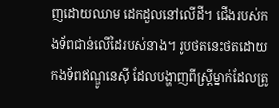ញដោយឈាម ដេកដួលនៅលើដី។ ជើងរបស់កងទ័ពជាន់លើដៃរបស់នាង។ រូបថតនេះថតដោយកងទ័ពឥណ្ឌូនេស៊ី ដែលបង្ហាញពីស្រ្តីម្នាក់ដែលត្រូ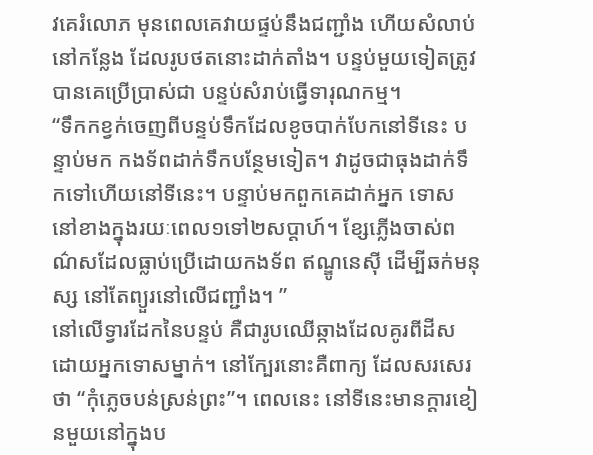វគេរំលោភ មុនពេលគេវាយផ្ទប់នឹងជញ្ជាំង ហើយសំលាប់នៅកន្លែង ដែលរូបថតនោះដាក់តាំង។ បន្ទប់មួយទៀតត្រូវបានគេប្រើប្រាស់ជា បន្ទប់សំរាប់ធ្វើទារុណកម្ម។
“ទឹកកខ្វក់ចេញពីបន្ទប់ទឹកដែលខូចបាក់បែកនៅទីនេះ បន្ទាប់មក កងទ័ពដាក់ទឹកបន្ថែមទៀត។ វាដូចជាធុងដាក់ទឹកទៅហើយនៅទីនេះ។ បន្ទាប់មកពួកគេដាក់អ្នក ទោស នៅខាងក្នុងរយៈពេល១ទៅ២សប្តាហ៍។ ខ្សែភ្លើងចាស់ពណ៌សដែលធ្លាប់ប្រើដោយកងទ័ព ឥណ្ឌូនេស៊ី ដើម្បីឆក់មនុស្ស នៅតែព្យួរនៅលើជញ្ជាំង។ ”
នៅលើទ្វារដែកនៃបន្ទប់ គឺជារូបឈើឆ្កាងដែលគូរពីដីស ដោយអ្នកទោសម្នាក់។ នៅក្បែរនោះគឺពាក្យ ដែលសរសេរថា “កុំភ្លេចបន់ស្រន់ព្រះ”។ ពេលនេះ នៅទីនេះមានក្តារខៀនមួយនៅក្នុងប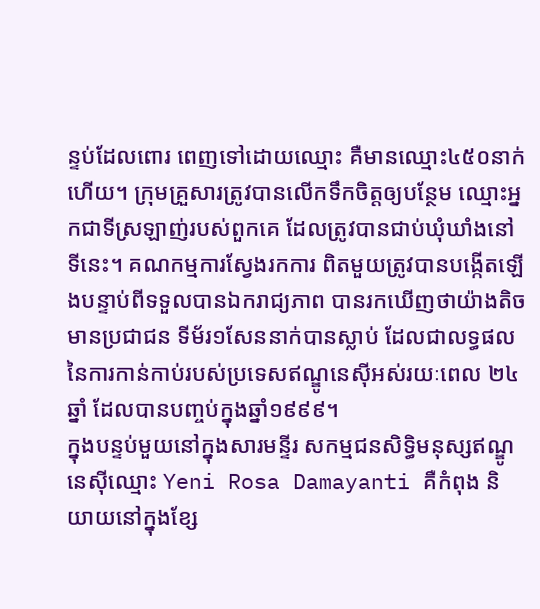ន្ទប់ដែលពោរ ពេញទៅដោយឈ្មោះ គឺមានឈ្មោះ៤៥០នាក់ហើយ។ ក្រុមគ្រួសារត្រូវបានលើកទឹកចិត្តឲ្យបន្ថែម ឈ្មោះអ្នកជាទីស្រឡាញ់របស់ពួកគេ ដែលត្រូវបានជាប់ឃុំឃាំងនៅទីនេះ។ គណកម្មការស្វែងរកការ ពិតមួយត្រូវបានបង្កើតឡើងបន្ទាប់ពីទទួលបានឯករាជ្យភាព បានរកឃើញថាយ៉ាងតិចមានប្រជាជន ទីម័រ១សែននាក់បានស្លាប់ ដែលជាលទ្ធផលនៃការកាន់កាប់របស់ប្រទេសឥណ្ឌូនេស៊ីអស់រយៈពេល ២៤ឆ្នាំ ដែលបានបញ្ចប់ក្នុងឆ្នាំ១៩៩៩។
ក្នុងបន្ទប់មួយនៅក្នុងសារមន្ទីរ សកម្មជនសិទ្ធិមនុស្សឥណ្ឌូនេស៊ីឈ្មោះ Yeni Rosa Damayanti គឺកំពុង និយាយនៅក្នុងខ្សែ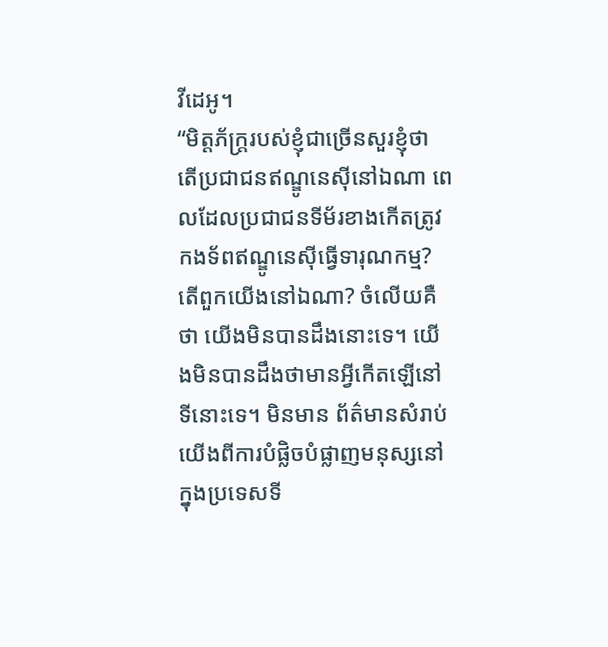វីដេអូ។
“មិត្តភ័ក្រ្តរបស់ខ្ញុំជាច្រើនសួរខ្ញុំថា តើប្រជាជនឥណ្ឌូនេស៊ីនៅឯណា ពេលដែលប្រជាជនទីម័រខាងកើតត្រូវកងទ័ពឥណ្ឌូនេស៊ីធ្វើទារុណកម្ម? តើពួកយើងនៅឯណា? ចំលើយគឺថា យើងមិនបានដឹងនោះទេ។ យើងមិនបានដឹងថាមានអ្វីកើតឡើនៅទីនោះទេ។ មិនមាន ព័ត៌មានសំរាប់យើងពីការបំផ្លិចបំផ្លាញមនុស្សនៅក្នុងប្រទេសទី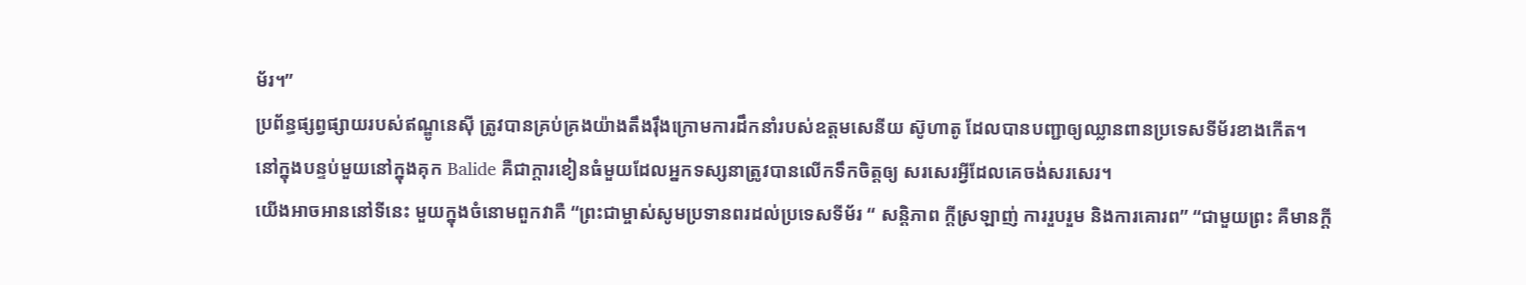ម័រ។”
ប្រព័ន្ធផ្សព្វផ្សាយរបស់ឥណ្ឌូនេស៊ី ត្រូវបានគ្រប់គ្រងយ៉ាងតឹងរ៉ឹងក្រោមការដឹកនាំរបស់ឧត្តមសេនីយ ស៊ូហាតូ ដែលបានបញ្ជាឲ្យឈ្លានពានប្រទេសទីម័រខាងកើត។
នៅក្នុងបន្ទប់មួយនៅក្នុងគុក Balide គឺជាក្តារខៀនធំមួយដែលអ្នកទស្សនាត្រូវបានលើកទឹកចិត្តឲ្យ សរសេរអ្វីដែលគេចង់សរសេរ។
យើងអាចអាននៅទីនេះ មួយក្នុងចំនោមពួកវាគឺ “ព្រះជាម្ចាស់សូមប្រទានពរដល់ប្រទេសទីម័រ “ សន្តិភាព ក្តីស្រឡាញ់ ការរួបរួម និងការគោរព” “ជាមួយព្រះ គឺមានក្តី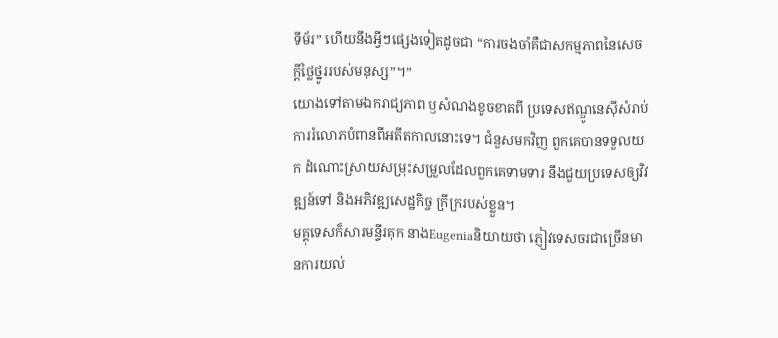ទីម័រ” ហើយនឹងអ្វីៗផ្សេងទៀតដូចជា “ការចងចាំគឺជាសកម្មភាពនៃសេចក្តីថ្លៃថ្នូររបស់មនុស្ស”។”
យោងទៅតាមឯករាជ្យភាព ឫសំណងខូចខាតពី ប្រទេសឥណ្ឌូនេស៊ីសំរាប់ការរំលោភបំពានពីអតីតកាលនោះទេ។ ជំនួសមកវិញ ពួកគេបានទទួលយក ដំណោះស្រាយសម្រុះសម្រួលដែលពួកគេទាមទារ នឹងជួយប្រទេសឲ្យវិវឌ្ឍន៍ទៅ និងអភិវឌ្ឍសេដ្ឋកិច្ច ក្រីក្ររបស់ខ្លួន។
មគ្គុទេសក៏សារមន្ទីរគុក នាងEugeniaនិយាយថា ភ្ញៀវទេសចរជាច្រើនមានការយល់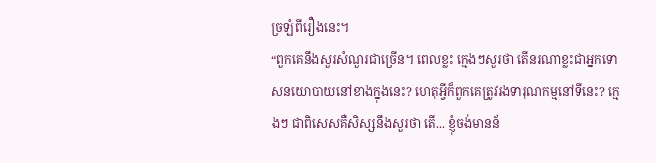ច្រឡំពីរឿងនេះ។
“ពួកគេនឹងសួរសំណួរជាច្រើន។ ពេលខ្លះ ក្មេងៗសួរថា តើនរណាខ្លះជាអ្នកទោសនយោបាយនៅខាងក្នុងនេះ? ហេតុអ្វីក៏ពួកគេត្រូវរងទារុណកម្មនៅទីនេះ? ក្មេងៗ ជាពិសេសគឺសិស្សនឹងសួរថា តើ... ខ្ញុំចង់មានន័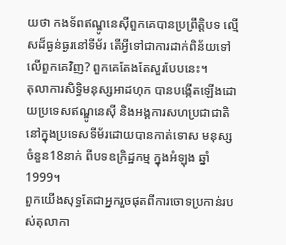យថា កងទ័ពឥណ្ឌូនេស៊ីពួកគេបានប្រព្រឹត្តិបទ ល្មើសដ៏ធ្ងន់ធ្ងរនៅទីម័រ តើអ្វីទៅជាការដាក់ពិន័យទៅលើពួកគេវិញ? ពួកគេតែងតែសួរបែបនេះ។
តុលាការសិទ្ធិមនុស្សអាដហុក បានបង្កើតឡើងដោយប្រទេសឥណ្ឌូនេស៊ី និងអង្គការសហប្រជាជាតិ នៅក្នុងប្រទេសទីម័រដោយបានកាត់ទោស មនុស្ស ចំនួន18នាក់ ពីបទឧក្រិដ្ឋកម្ម ក្នុងអំឡុង ឆ្នាំ 1999។
ពួកយើងសុទ្ធតែជាអ្នករួចផុតពីការចោទប្រកាន់របស់តុលាកា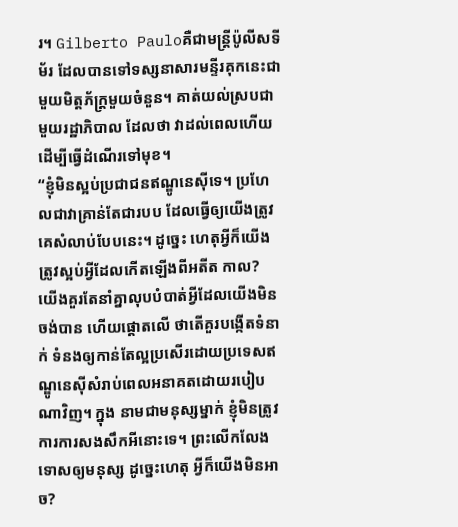រ។ Gilberto Pauloគឺជាមន្រ្តីប៉ូលីសទីម័រ ដែលបានទៅទស្សនាសារមន្ទីរគុកនេះជាមួយមិត្តភ័ក្រ្តមួយចំនួន។ គាត់យល់ស្របជាមួយរដ្ឋាភិបាល ដែលថា វាដល់ពេលហើយដើម្បីធ្វើដំណើរទៅមុខ។
“ខ្ញុំមិនស្អប់ប្រជាជនឥណ្ឌូនេស៊ីទេ។ ប្រហែលជាវាគ្រាន់តែជារបប ដែលធ្វើឲ្យយើងត្រូវគេសំលាប់បែបនេះ។ ដូច្នេះ ហេតុអ្វីក៏យើងត្រូវស្អប់អ្វីដែលកើតឡើងពីអតីត កាល? យើងគួរតែនាំគ្នាលុបបំបាត់អ្វីដែលយើងមិនចង់បាន ហើយផ្តោតលើ ថាតើគួរបង្កើតទំនាក់ ទំនងឲ្យកាន់តែល្អប្រសើរដោយប្រទេសឥណ្ឌូនេស៊ីសំរាប់ពេលអនាគតដោយរបៀបណាវិញ។ ក្នុង នាមជាមនុស្សម្នាក់ ខ្ញុំមិនត្រូវការការសងសឹកអីនោះទេ។ ព្រះលើកលែងទោសឲ្យមនុស្ស ដូច្នេះហេតុ អ្វីក៏យើងមិនអាច?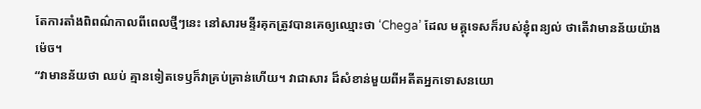តែការតាំងពិពណ៌កាលពីពេលថ្មីៗនេះ នៅសារមន្ទីរគុកត្រូវបានគេឲ្យឈ្មោះថា ‘Chega’ ដែល មគ្គុទេសក៏របស់ខ្ញុំពន្យល់ ថាតើវាមានន័យយ៉ាងម៉េច។
“វាមានន័យថា ឈប់ គ្មានទៀតទេឫក៏វាគ្រប់គ្រាន់ហើយ។ វាជាសារ ដ៏សំខាន់មួយពីអតីតអ្នកទោសនយោ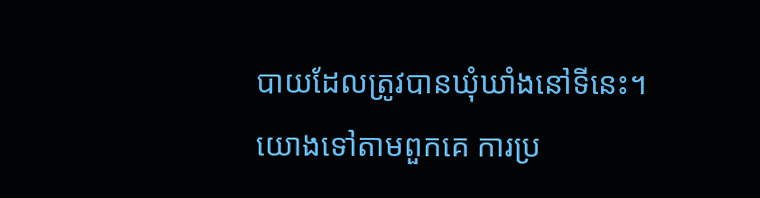បាយដែលត្រូវបានឃុំឃាំងនៅទីនេះ។ យោងទៅតាមពួកគេ ការប្រ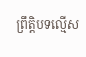ព្រឹត្តិបទល្មើស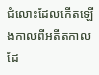ជំលោះដែលកើតឡើងកាលពីអតីតកាល ដែ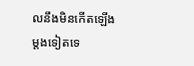លនឹងមិនកើតឡើងម្តងទៀតទេ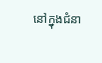នៅក្នុងជំនា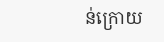ន់ក្រោយ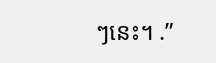ៗនេះ។ .”